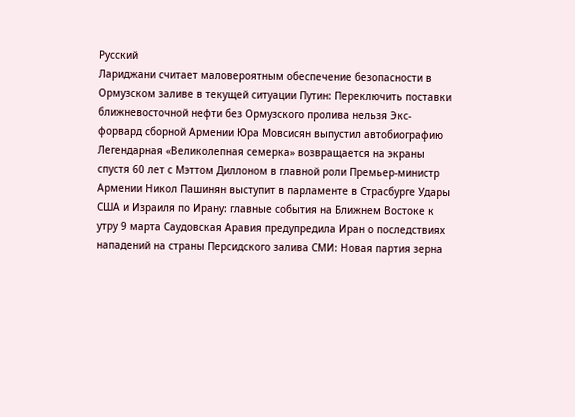Русский
Лариджани считает маловероятным обеспечение безопасности в Ормузском заливе в текущей ситуации Путин: Переключить поставки ближневосточной нефти без Ормузского пролива нельзя Экс-форвард сборной Армении Юра Мовсисян выпустил автобиографию Легендарная «Великолепная семерка» возвращается на экраны спустя 60 лет с Мэттом Диллоном в главной роли Премьер-министр Армении Никол Пашинян выступит в парламенте в Страсбурге Удары США и Израиля по Ирану: главные события на Ближнем Востоке к утру 9 марта Саудовская Аравия предупредила Иран о последствиях нападений на страны Персидского залива СМИ: Новая партия зерна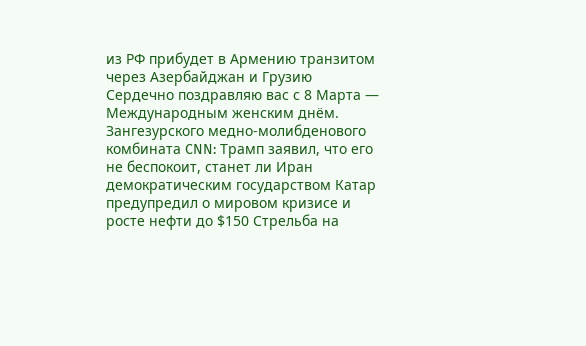из РФ прибудет в Армению транзитом через Азербайджан и Грузию Сердечно поздравляю вас с 8 Марта — Международным женским днём. Зангезурского медно-молибденового комбината CNN: Трамп заявил, что его не беспокоит, станет ли Иран демократическим государством Катар предупредил о мировом кризисе и росте нефти до $150 Стрельба на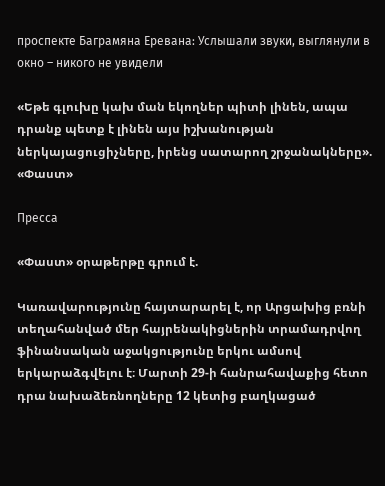проспекте Баграмяна Еревана: Услышали звуки, выглянули в окно – никого не увидели

«Եթե գլուխը կախ ման եկողներ պիտի լինեն, ապա դրանք պետք է լինեն այս իշխանության ներկայացուցիչները, իրենց սատարող շրջանակները». «Փաստ»

Пресса

«Փաստ» օրաթերթը գրում է.

Կառավարությունը հայտարարել է, որ Արցախից բռնի տեղահանված մեր հայրենակիցներին տրամադրվող ֆինանսական աջակցությունը երկու ամսով երկարաձգվելու է։ Մարտի 29-ի հանրահավաքից հետո դրա նախաձեռնողները 12 կետից բաղկացած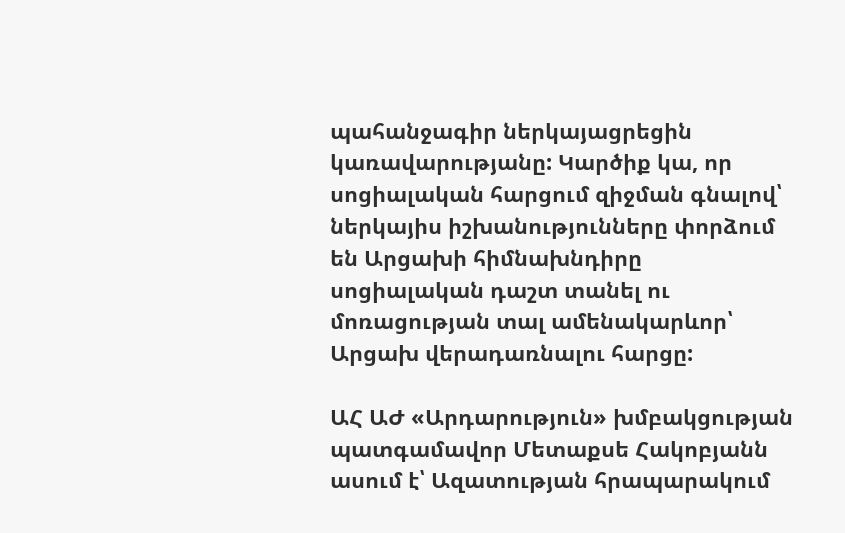պահանջագիր ներկայացրեցին կառավարությանը: Կարծիք կա, որ սոցիալական հարցում զիջման գնալով՝ ներկայիս իշխանությունները փորձում են Արցախի հիմնախնդիրը սոցիալական դաշտ տանել ու մոռացության տալ ամենակարևոր՝ Արցախ վերադառնալու հարցը:

ԱՀ ԱԺ «Արդարություն» խմբակցության պատգամավոր Մետաքսե Հակոբյանն ասում է՝ Ազատության հրապարակում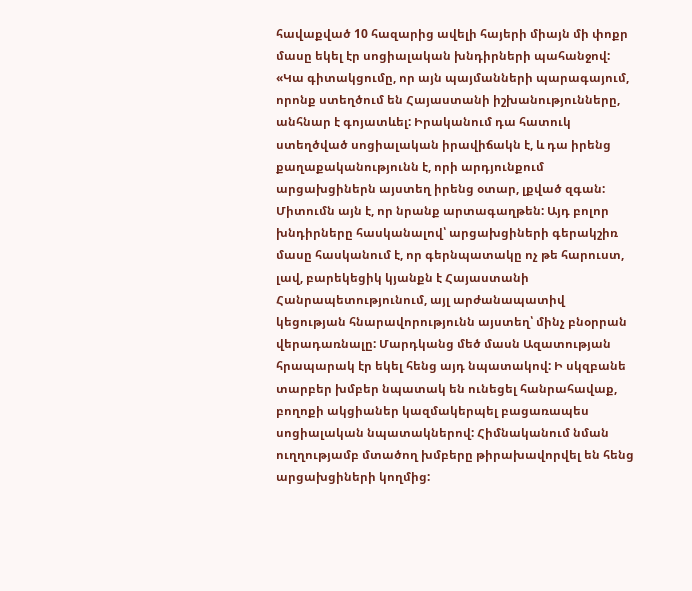հավաքված 10 հազարից ավելի հայերի միայն մի փոքր մասը եկել էր սոցիալական խնդիրների պահանջով: «Կա գիտակցումը, որ այն պայմանների պարագայում, որոնք ստեղծում են Հայաստանի իշխանությունները, անհնար է գոյատևել: Իրականում դա հատուկ ստեղծված սոցիալական իրավիճակն է, և դա իրենց քաղաքականությունն է, որի արդյունքում արցախցիներն այստեղ իրենց օտար, լքված զգան: Միտումն այն է, որ նրանք արտագաղթեն: Այդ բոլոր խնդիրները հասկանալով՝ արցախցիների գերակշիռ մասը հասկանում է, որ գերնպատակը ոչ թե հարուստ, լավ, բարեկեցիկ կյանքն է Հայաստանի Հանրապետությունում, այլ արժանապատիվ կեցության հնարավորությունն այստեղ՝ մինչ բնօրրան վերադառնալը: Մարդկանց մեծ մասն Ազատության հրապարակ էր եկել հենց այդ նպատակով: Ի սկզբանե տարբեր խմբեր նպատակ են ունեցել հանրահավաք, բողոքի ակցիաներ կազմակերպել բացառապես սոցիալական նպատակներով: Հիմնականում նման ուղղությամբ մտածող խմբերը թիրախավորվել են հենց արցախցիների կողմից: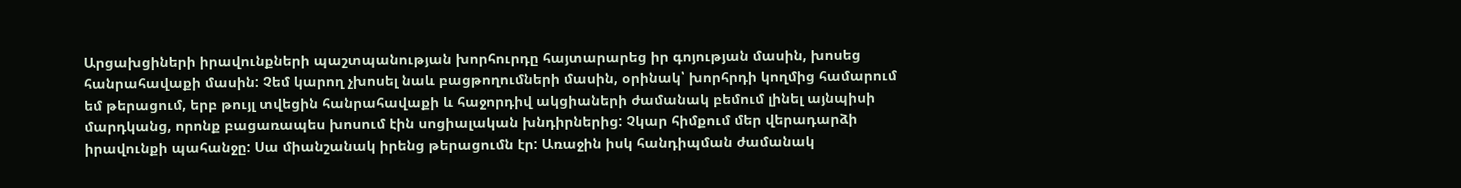Արցախցիների իրավունքների պաշտպանության խորհուրդը հայտարարեց իր գոյության մասին, խոսեց հանրահավաքի մասին: Չեմ կարող չխոսել նաև բացթողումների մասին, օրինակ՝ խորհրդի կողմից համարում եմ թերացում, երբ թույլ տվեցին հանրահավաքի և հաջորդիվ ակցիաների ժամանակ բեմում լինել այնպիսի մարդկանց, որոնք բացառապես խոսում էին սոցիալական խնդիրներից: Չկար հիմքում մեր վերադարձի իրավունքի պահանջը: Սա միանշանակ իրենց թերացումն էր: Առաջին իսկ հանդիպման ժամանակ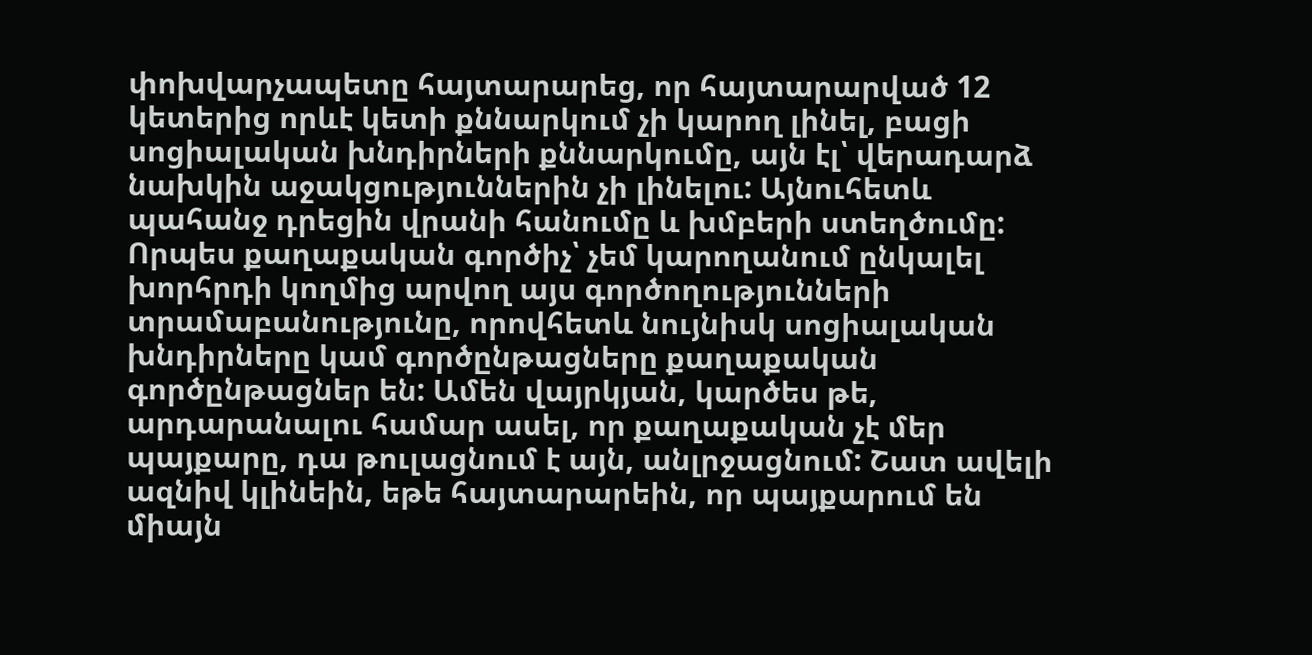փոխվարչապետը հայտարարեց, որ հայտարարված 12 կետերից որևէ կետի քննարկում չի կարող լինել, բացի սոցիալական խնդիրների քննարկումը, այն էլ՝ վերադարձ նախկին աջակցություններին չի լինելու: Այնուհետև պահանջ դրեցին վրանի հանումը և խմբերի ստեղծումը: Որպես քաղաքական գործիչ՝ չեմ կարողանում ընկալել խորհրդի կողմից արվող այս գործողությունների տրամաբանությունը, որովհետև նույնիսկ սոցիալական խնդիրները կամ գործընթացները քաղաքական գործընթացներ են: Ամեն վայրկյան, կարծես թե, արդարանալու համար ասել, որ քաղաքական չէ մեր պայքարը, դա թուլացնում է այն, անլրջացնում: Շատ ավելի ազնիվ կլինեին, եթե հայտարարեին, որ պայքարում են միայն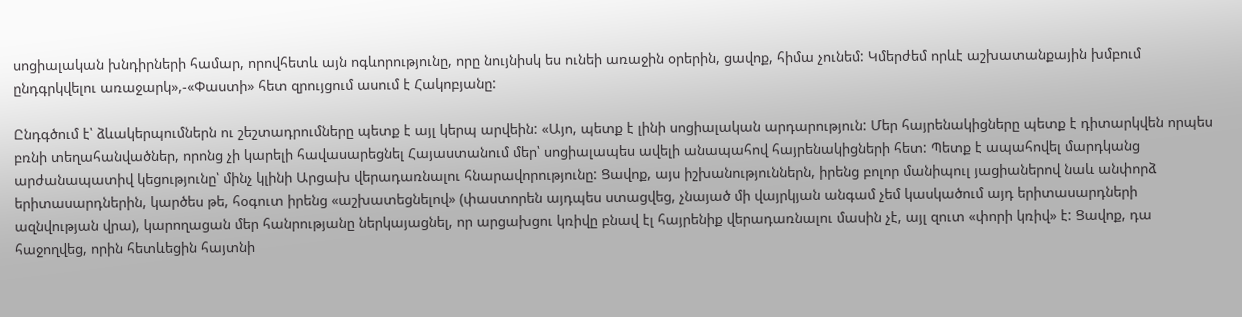սոցիալական խնդիրների համար, որովհետև այն ոգևորությունը, որը նույնիսկ ես ունեի առաջին օրերին, ցավոք, հիմա չունեմ: Կմերժեմ որևէ աշխատանքային խմբում ընդգրկվելու առաջարկ»,-«Փաստի» հետ զրույցում ասում է Հակոբյանը:

Ընդգծում է՝ ձևակերպումներն ու շեշտադրումները պետք է այլ կերպ արվեին: «Այո, պետք է լինի սոցիալական արդարություն: Մեր հայրենակիցները պետք է դիտարկվեն որպես բռնի տեղահանվածներ, որոնց չի կարելի հավասարեցնել Հայաստանում մեր՝ սոցիալապես ավելի անապահով հայրենակիցների հետ: Պետք է ապահովել մարդկանց արժանապատիվ կեցությունը՝ մինչ կլինի Արցախ վերադառնալու հնարավորությունը: Ցավոք, այս իշխանություններն, իրենց բոլոր մանիպուլ յացիաներով նաև անփորձ երիտասարդներին, կարծես թե, հօգուտ իրենց «աշխատեցնելով» (փաստորեն այդպես ստացվեց, չնայած մի վայրկյան անգամ չեմ կասկածում այդ երիտասարդների ազնվության վրա), կարողացան մեր հանրությանը ներկայացնել, որ արցախցու կռիվը բնավ էլ հայրենիք վերադառնալու մասին չէ, այլ զուտ «փորի կռիվ» է: Ցավոք, դա հաջողվեց, որին հետևեցին հայտնի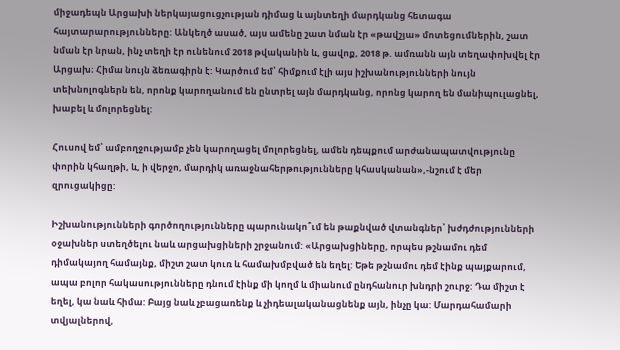միջադեպն Արցախի ներկայացուցչության դիմաց և այնտեղի մարդկանց հետագա հայտարարությունները: Անկեղծ ասած, այս ամենը շատ նման էր «թավշյա» մոտեցումներին, շատ նման էր նրան, ինչ տեղի էր ունենում 2018 թվականին և, ցավոք, 2018 թ. ամռանն այն տեղափոխվել էր Արցախ։ Հիմա նույն ձեռագիրն է: Կարծում եմ՝ հիմքում էլի այս իշխանությունների նույն տեխնոլոգներն են, որոնք կարողանում են ընտրել այն մարդկանց, որոնց կարող են մանիպուլացնել, խաբել և մոլորեցնել:

Հուսով եմ՝ ամբողջությամբ չեն կարողացել մոլորեցնել, ամեն դեպքում արժանապատվությունը փորին կհաղթի, և, ի վերջո, մարդիկ առաջնահերթությունները կհասկանան»,-նշում է մեր զրուցակիցը:

Իշխանությունների գործողությունները պարունակո՞ւմ են թաքնված վտանգներ՝ խժդժությունների օջախներ ստեղծելու նաև արցախցիների շրջանում: «Արցախցիները, որպես թշնամու դեմ դիմակայող համայնք, միշտ շատ կուռ և համախմբված են եղել: Եթե թշնամու դեմ էինք պայքարում, ապա բոլոր հակասությունները դնում էինք մի կողմ և միանում ընդհանուր խնդրի շուրջ: Դա միշտ է եղել, կա նաև հիմա: Բայց նաև չբացառենք և չիդեալականացնենք այն, ինչը կա: Մարդահամարի տվյալներով,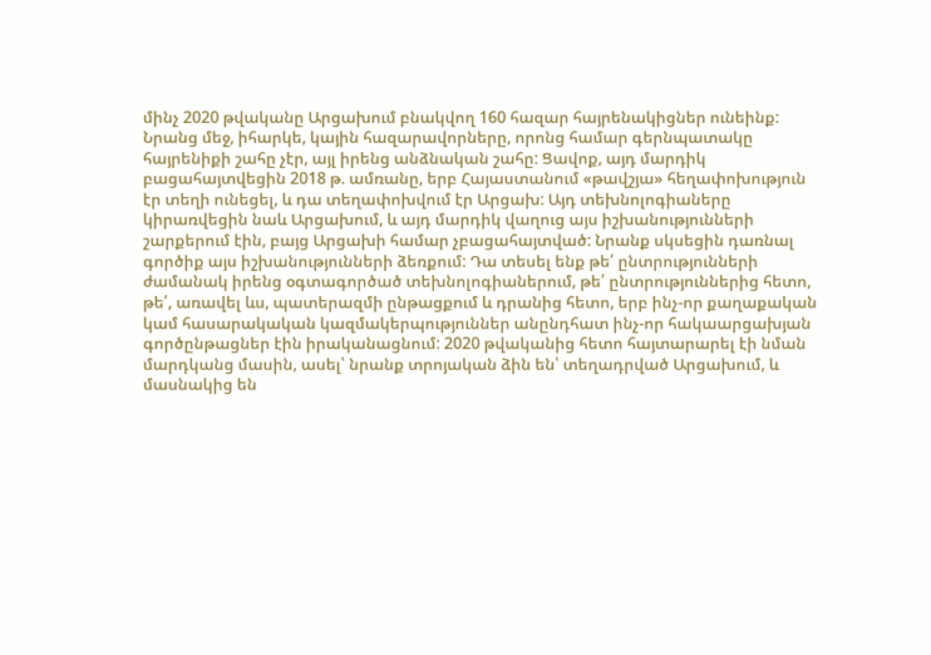մինչ 2020 թվականը Արցախում բնակվող 160 հազար հայրենակիցներ ունեինք: Նրանց մեջ, իհարկե, կային հազարավորները, որոնց համար գերնպատակը հայրենիքի շահը չէր, այլ իրենց անձնական շահը: Ցավոք, այդ մարդիկ բացահայտվեցին 2018 թ. ամռանը, երբ Հայաստանում «թավշյա» հեղափոխություն էր տեղի ունեցել, և դա տեղափոխվում էր Արցախ: Այդ տեխնոլոգիաները կիրառվեցին նաև Արցախում, և այդ մարդիկ վաղուց այս իշխանությունների շարքերում էին, բայց Արցախի համար չբացահայտված: Նրանք սկսեցին դառնալ գործիք այս իշխանությունների ձեռքում: Դա տեսել ենք թե՛ ընտրությունների ժամանակ իրենց օգտագործած տեխնոլոգիաներում, թե՛ ընտրություններից հետո, թե՛, առավել ևս, պատերազմի ընթացքում և դրանից հետո, երբ ինչ-որ քաղաքական կամ հասարակական կազմակերպություններ անընդհատ ինչ-որ հակաարցախյան գործընթացներ էին իրականացնում: 2020 թվականից հետո հայտարարել էի նման մարդկանց մասին, ասել՝ նրանք տրոյական ձին են՝ տեղադրված Արցախում, և մասնակից են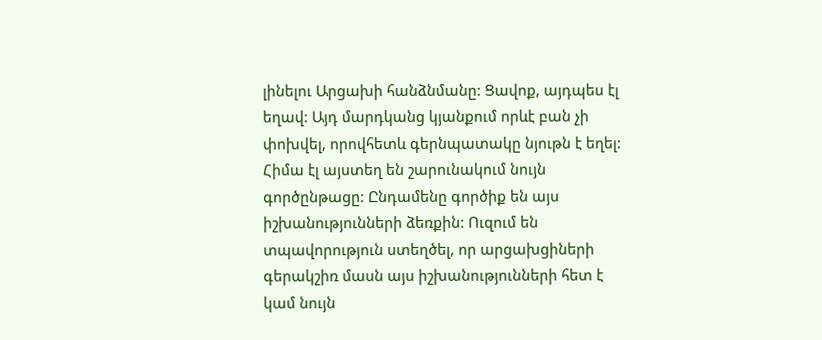լինելու Արցախի հանձնմանը: Ցավոք, այդպես էլ եղավ: Այդ մարդկանց կյանքում որևէ բան չի փոխվել, որովհետև գերնպատակը նյութն է եղել: Հիմա էլ այստեղ են շարունակում նույն գործընթացը: Ընդամենը գործիք են այս իշխանությունների ձեռքին: Ուզում են տպավորություն ստեղծել, որ արցախցիների գերակշիռ մասն այս իշխանությունների հետ է կամ նույն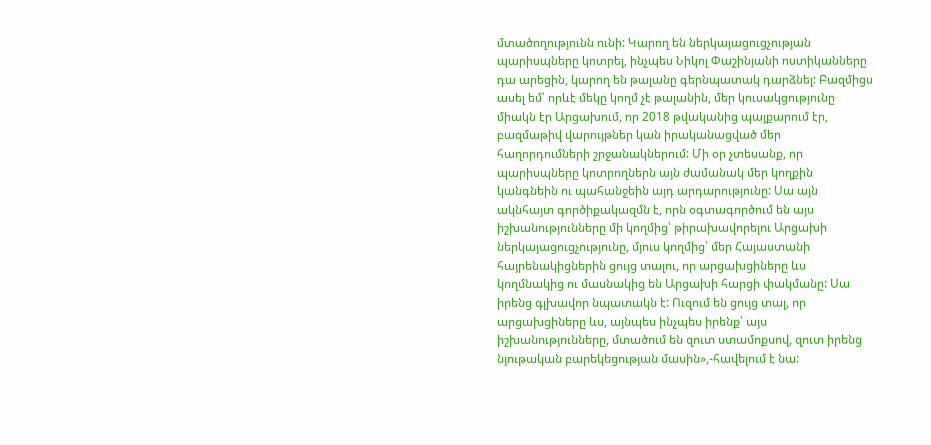մտածողությունն ունի: Կարող են ներկայացուցչության պարիսպները կոտրել, ինչպես Նիկոլ Փաշինյանի ոստիկանները դա արեցին, կարող են թալանը գերնպատակ դարձնել: Բազմիցս ասել եմ՝ որևէ մեկը կողմ չէ թալանին, մեր կուսակցությունը միակն էր Արցախում, որ 2018 թվականից պայքարում էր, բազմաթիվ վարույթներ կան իրականացված մեր հաղորդումների շրջանակներում: Մի օր չտեսանք, որ պարիսպները կոտրողներն այն ժամանակ մեր կողքին կանգնեին ու պահանջեին այդ արդարությունը: Սա այն ակնհայտ գործիքակազմն է, որն օգտագործում են այս իշխանությունները մի կողմից՝ թիրախավորելու Արցախի ներկայացուցչությունը, մյուս կողմից՝ մեր Հայաստանի հայրենակիցներին ցույց տալու, որ արցախցիները ևս կողմնակից ու մասնակից են Արցախի հարցի փակմանը: Սա իրենց գլխավոր նպատակն է: Ուզում են ցույց տալ, որ արցախցիները ևս, այնպես ինչպես իրենք՝ այս իշխանությունները, մտածում են զուտ ստամոքսով, զուտ իրենց նյութական բարեկեցության մասին»,-հավելում է նա: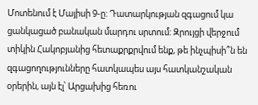Մոտենում է Մայիսի 9-ը: Դատարկության զգացում կա ցանկացած բանական մարդու սրտում: Զրույցի վերջում տիկին Հակոբյանից հետաքրքրվում ենք, թե ինչպիսի՞ն են զգացողությունները հատկապես այս հատկանշական օրերին, այն էլ՝ Արցախից հեռու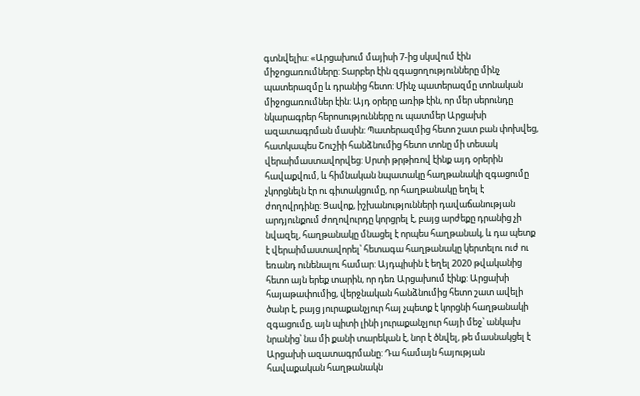գտնվելիս: «Արցախում մայիսի 7-ից սկսվում էին միջոցառումները: Տարբեր էին զգացողությունները մինչ պատերազմը և դրանից հետո: Մինչ պատերազմը տոնական միջոցառումներ էին: Այդ օրերը առիթ էին, որ մեր սերունդը նկարագրեր հերոսությունները ու պատմեր Արցախի ազատագրման մասին: Պատերազմից հետո շատ բան փոխվեց, հատկապես Շուշիի հանձնումից հետո տոնը մի տեսակ վերաիմաստավորվեց: Սրտի թրթիռով էինք այդ օրերին հավաքվում, և հիմնական նպատակը հաղթանակի զգացումը չկորցնելն էր ու գիտակցումը, որ հաղթանակը եղել է ժողովրդինը: Ցավոք, իշխանությունների դավաճանության արդյունքում ժողովուրդը կորցրել է, բայց արժեքը դրանից չի նվազել, հաղթանակը մնացել է որպես հաղթանակ, և դա պետք է վերաիմաստավորել՝ հետագա հաղթանակը կերտելու ուժ ու եռանդ ունենալու համար: Այդպիսին է եղել 2020 թվականից հետո այն երեք տարին, որ դեռ Արցախում էինք: Արցախի հայաթափումից, վերջնական հանձնումից հետո շատ ավելի ծանր է, բայց յուրաքանչյուր հայ չպետք է կորցնի հաղթանակի զգացումը, այն պիտի լինի յուրաքանչյուր հայի մեջ՝ անկախ նրանից՝ նա մի քանի տարեկան է, նոր է ծնվել, թե մասնակցել է Արցախի ազատագրմանը: Դա համայն հայության հավաքական հաղթանակն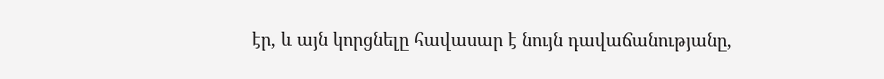էր, և այն կորցնելը հավասար է նույն դավաճանությանը,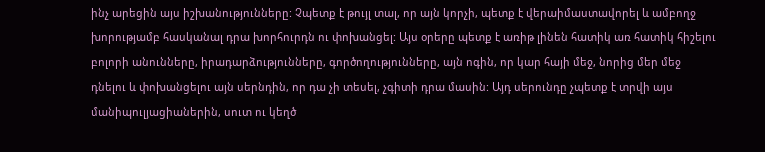ինչ արեցին այս իշխանությունները: Չպետք է թույլ տալ, որ այն կորչի, պետք է վերաիմաստավորել և ամբողջ խորությամբ հասկանալ դրա խորհուրդն ու փոխանցել: Այս օրերը պետք է առիթ լինեն հատիկ առ հատիկ հիշելու բոլորի անունները, իրադարձությունները, գործողությունները, այն ոգին, որ կար հայի մեջ, նորից մեր մեջ դնելու և փոխանցելու այն սերնդին, որ դա չի տեսել, չգիտի դրա մասին: Այդ սերունդը չպետք է տրվի այս մանիպուլյացիաներին, սուտ ու կեղծ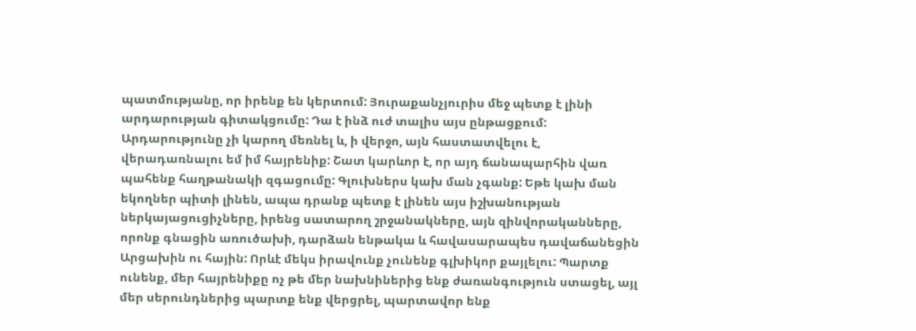պատմությանը, որ իրենք են կերտում: Յուրաքանչյուրիս մեջ պետք է լինի արդարության գիտակցումը: Դա է ինձ ուժ տալիս այս ընթացքում: Արդարությունը չի կարող մեռնել և, ի վերջո, այն հաստատվելու է, վերադառնալու եմ իմ հայրենիք: Շատ կարևոր է, որ այդ ճանապարհին վառ պահենք հաղթանակի զգացումը: Գլուխներս կախ ման չգանք: Եթե կախ ման եկողներ պիտի լինեն, ապա դրանք պետք է լինեն այս իշխանության ներկայացուցիչները, իրենց սատարող շրջանակները, այն զինվորականները, որոնք գնացին առուծախի, դարձան ենթակա և հավասարապես դավաճանեցին Արցախին ու հային: Որևէ մեկս իրավունք չունենք գլխիկոր քայլելու: Պարտք ունենք, մեր հայրենիքը ոչ թե մեր նախնիներից ենք ժառանգություն ստացել, այլ մեր սերունդներից պարտք ենք վերցրել, պարտավոր ենք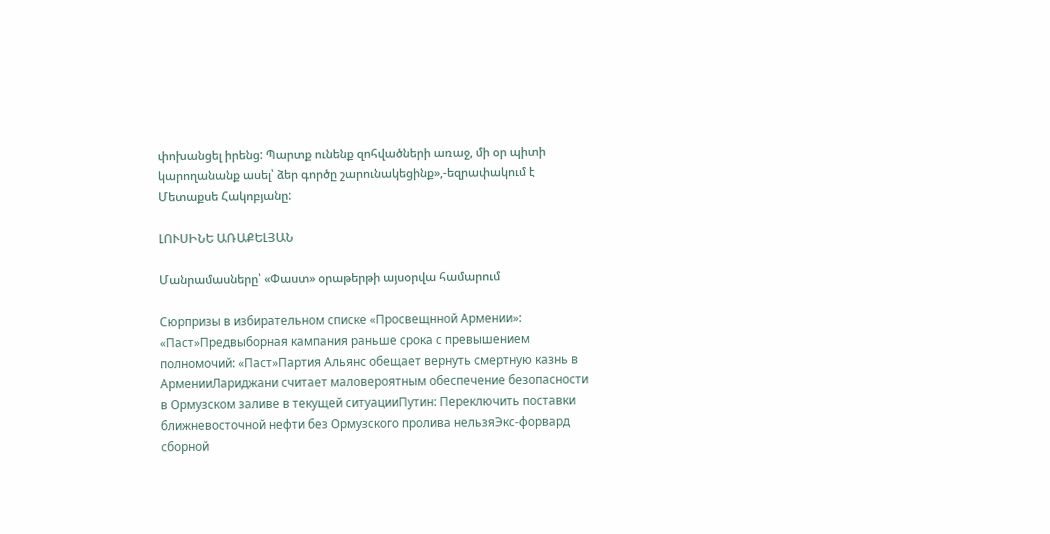փոխանցել իրենց: Պարտք ունենք զոհվածների առաջ, մի օր պիտի կարողանանք ասել՝ ձեր գործը շարունակեցինք»,-եզրափակում է Մետաքսե Հակոբյանը:

ԼՈՒՍԻՆԵ ԱՌԱՔԵԼՅԱՆ

Մանրամասները՝ «Փաստ» օրաթերթի այսօրվա համարում

Сюрпризы в избирательном списке «Просвещнной Армении»: «Паст»Предвыборная кампания раньше срока с превышением полномочий: «Паст»Партия Альянс обещает вернуть смертную казнь в АрменииЛариджани считает маловероятным обеспечение безопасности в Ормузском заливе в текущей ситуацииПутин: Переключить поставки ближневосточной нефти без Ормузского пролива нельзяЭкс-форвард сборной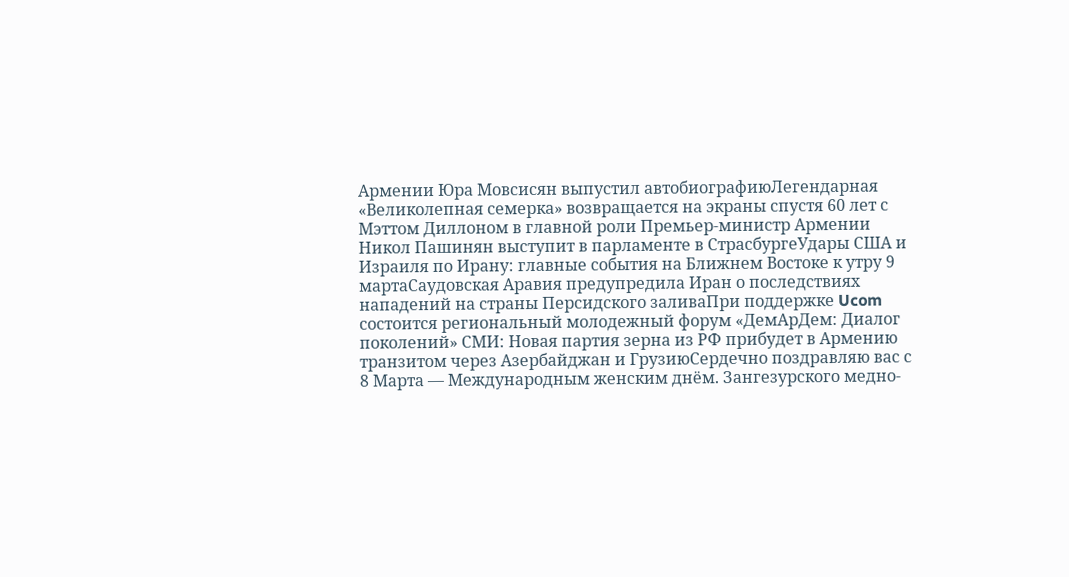Армении Юра Мовсисян выпустил автобиографиюЛегендарная «Великолепная семерка» возвращается на экраны спустя 60 лет с Мэттом Диллоном в главной роли Премьер-министр Армении Никол Пашинян выступит в парламенте в СтрасбургеУдары США и Израиля по Ирану: главные события на Ближнем Востоке к утру 9 мартаСаудовская Аравия предупредила Иран о последствиях нападений на страны Персидского заливаПри поддержке Ucom состоится региональный молодежный форум «ДемАрДем: Диалог поколений» СМИ: Новая партия зерна из РФ прибудет в Армению транзитом через Азербайджан и ГрузиюСердечно поздравляю вас с 8 Марта — Международным женским днём. Зангезурского медно-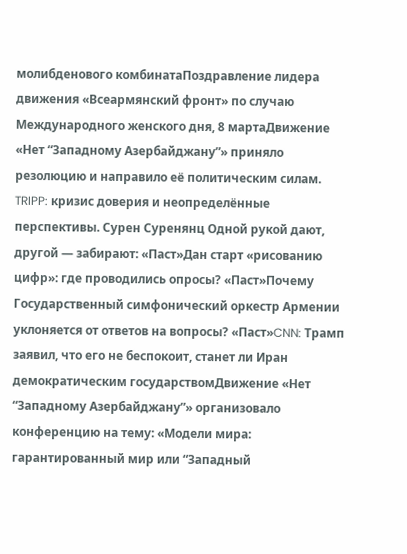молибденового комбинатаПоздравление лидера движения «Всеармянский фронт» по случаю Международного женского дня, 8 мартаДвижение «Нет “Западному Азербайджану”» приняло резолюцию и направило её политическим силам. TRIPP: кризис доверия и неопределённые перспективы. Сурен Суренянц Одной рукой дают, другой — забирают: «Паст»Дан старт «рисованию цифр»: где проводились опросы? «Паст»Почему Государственный симфонический оркестр Армении уклоняется от ответов на вопросы? «Паст»CNN: Трамп заявил, что его не беспокоит, станет ли Иран демократическим государствомДвижение «Нет “Западному Азербайджану”» организовало конференцию на тему: «Модели мира: гарантированный мир или “Западный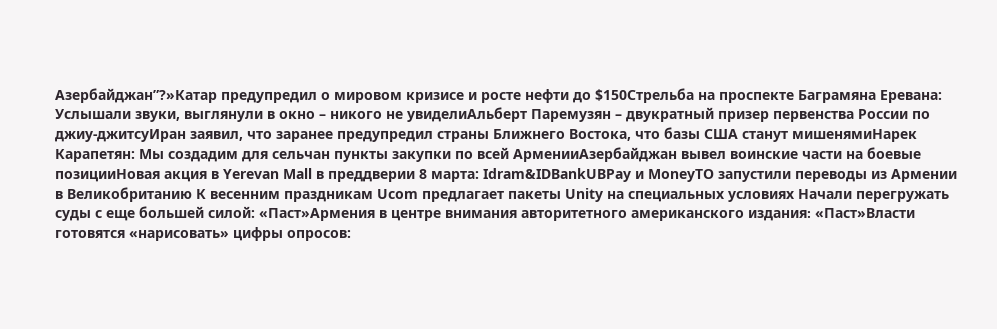Азербайджан”?»Катар предупредил о мировом кризисе и росте нефти до $150Стрельба на проспекте Баграмяна Еревана: Услышали звуки, выглянули в окно – никого не увиделиАльберт Паремузян – двукратный призер первенства России по джиу-джитсуИран заявил, что заранее предупредил страны Ближнего Востока, что базы США станут мишенямиНарек Карапетян: Мы создадим для сельчан пункты закупки по всей АрменииАзербайджан вывел воинские части на боевые позицииНовая акция в Yerevan Mall в преддверии 8 марта: Idram&IDBankUBPay и MoneyTO запустили переводы из Армении в Великобританию К весенним праздникам Ucom предлагает пакеты Unity на специальных условиях Начали перегружать суды с еще большей силой: «Паст»Армения в центре внимания авторитетного американского издания։ «Паст»Власти готовятся «нарисовать» цифры опросов: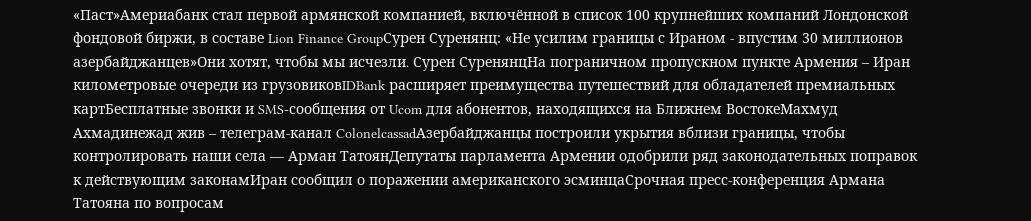«Паст»Америабанк стал первой армянской компанией, включённой в список 100 крупнейших компаний Лондонской фондовой биржи, в составе Lion Finance GroupСурен Суренянц: «Не усилим границы с Ираном - впустим 30 миллионов азербайджанцев»Они хотят, чтобы мы исчезли․ Сурен СуренянцНа пограничном пропускном пункте Армения – Иран километровые очереди из грузовиковIDBank расширяет преимущества путешествий для обладателей премиальных картБесплатные звонки и SMS-сообщения от Ucom для абонентов, находящихся на Ближнем ВостокеМахмуд Ахмадинежад жив – телеграм-канал ColonelcassadАзербайджанцы построили укрытия вблизи границы, чтобы контролировать наши села — Арман ТатоянДепутаты парламента Армении одобрили ряд законодательных поправок к действующим законамИран сообщил о поражении американского эсминцаСрочная пресс-конференция Армана Татояна по вопросам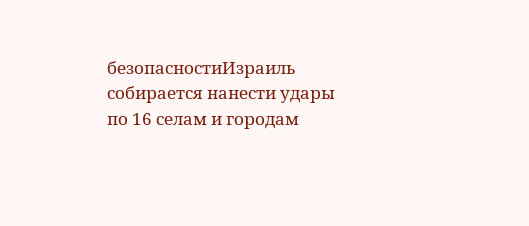безопасностиИзраиль собирается нанести удары по 16 селам и городам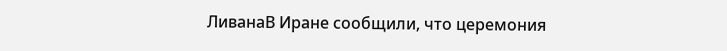ЛиванаВ Иране сообщили, что церемония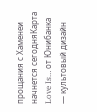прощания с Хаменеи начнется сегодняКарта Love Is… от Юнибанка — культовый дизайн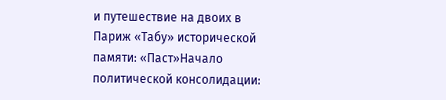и путешествие на двоих в Париж «Табу» исторической памяти: «Паст»Начало политической консолидации: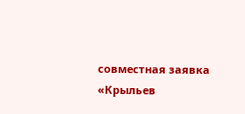cовместная заявка «Крыльев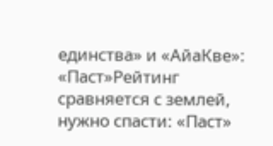единства» и «АйаКве»: «Паст»Рейтинг сравняется с землей, нужно спасти: «Паст»